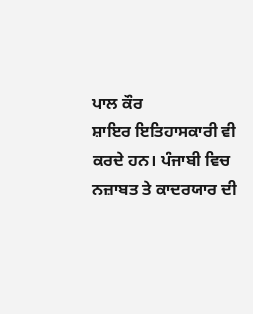ਪਾਲ ਕੌਰ
ਸ਼ਾਇਰ ਇਤਿਹਾਸਕਾਰੀ ਵੀ ਕਰਦੇ ਹਨ। ਪੰਜਾਬੀ ਵਿਚ ਨਜ਼ਾਬਤ ਤੇ ਕਾਦਰਯਾਰ ਦੀ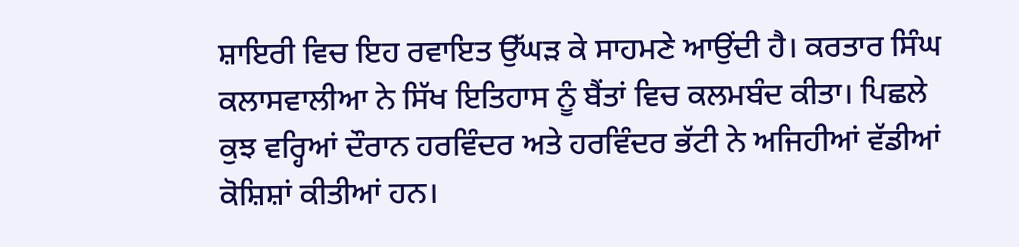ਸ਼ਾਇਰੀ ਵਿਚ ਇਹ ਰਵਾਇਤ ਉੱਘੜ ਕੇ ਸਾਹਮਣੇ ਆਉਂਦੀ ਹੈ। ਕਰਤਾਰ ਸਿੰਘ ਕਲਾਸਵਾਲੀਆ ਨੇ ਸਿੱਖ ਇਤਿਹਾਸ ਨੂੰ ਬੈਂਤਾਂ ਵਿਚ ਕਲਮਬੰਦ ਕੀਤਾ। ਪਿਛਲੇ ਕੁਝ ਵਰ੍ਹਿਆਂ ਦੌਰਾਨ ਹਰਵਿੰਦਰ ਅਤੇ ਹਰਵਿੰਦਰ ਭੱਟੀ ਨੇ ਅਜਿਹੀਆਂ ਵੱਡੀਆਂ ਕੋਸ਼ਿਸ਼ਾਂ ਕੀਤੀਆਂ ਹਨ।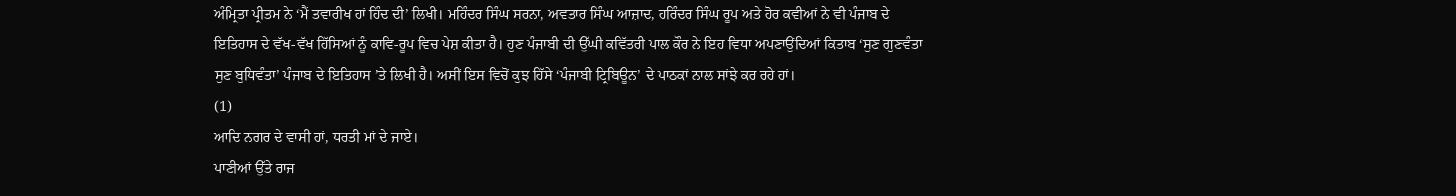ਅੰਮ੍ਰਿਤਾ ਪ੍ਰੀਤਮ ਨੇ ‘ਮੈਂ ਤਵਾਰੀਖ ਹਾਂ ਹਿੰਦ ਦੀ’ ਲਿਖੀ। ਮਹਿੰਦਰ ਸਿੰਘ ਸਰਨਾ, ਅਵਤਾਰ ਸਿੰਘ ਆਜ਼ਾਦ, ਹਰਿੰਦਰ ਸਿੰਘ ਰੂਪ ਅਤੇ ਹੋਰ ਕਵੀਆਂ ਨੇ ਵੀ ਪੰਜਾਬ ਦੇ ਇਤਿਹਾਸ ਦੇ ਵੱਖ-ਵੱਖ ਹਿੱਸਿਆਂ ਨੂੰ ਕਾਵਿ-ਰੂਪ ਵਿਚ ਪੇਸ਼ ਕੀਤਾ ਹੈ। ਹੁਣ ਪੰਜਾਬੀ ਦੀ ਉੱਘੀ ਕਵਿੱਤਰੀ ਪਾਲ ਕੌਰ ਨੇ ਇਹ ਵਿਧਾ ਅਪਣਾਉਂਦਿਆਂ ਕਿਤਾਬ ‘ਸੁਣ ਗੁਣਵੰਤਾ ਸੁਣ ਬੁਧਿਵੰਤਾ’ ਪੰਜਾਬ ਦੇ ਇਤਿਹਾਸ ’ਤੇ ਲਿਖੀ ਹੈ। ਅਸੀਂ ਇਸ ਵਿਚੋਂ ਕੁਝ ਹਿੱਸੇ ‘ਪੰਜਾਬੀ ਟ੍ਰਿਬਿਊਨ’ ਦੇ ਪਾਠਕਾਂ ਨਾਲ ਸਾਂਝੇ ਕਰ ਰਹੇ ਹਾਂ।
(1)
ਆਦਿ ਨਗਰ ਦੇ ਵਾਸੀ ਹਾਂ, ਧਰਤੀ ਮਾਂ ਦੇ ਜਾਏ।
ਪਾਣੀਆਂ ਉੱਤੇ ਰਾਜ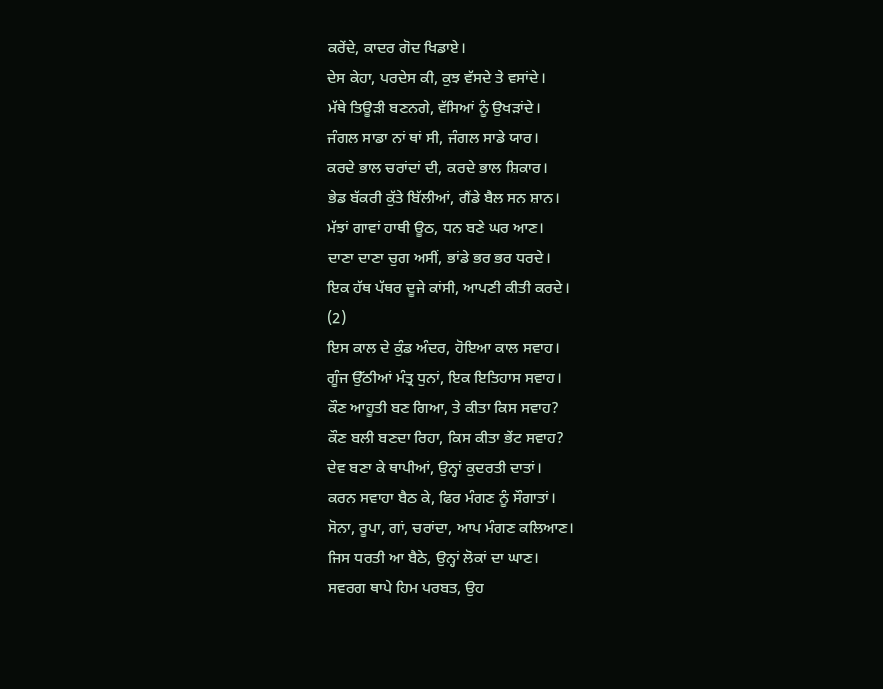ਕਰੇਂਦੇ, ਕਾਦਰ ਗੋਦ ਖਿਡਾਏ।
ਦੇਸ ਕੇਹਾ, ਪਰਦੇਸ ਕੀ, ਕੁਝ ਵੱਸਦੇ ਤੇ ਵਸਾਂਦੇ।
ਮੱਥੇ ਤਿਊੜੀ ਬਣਨਗੇ, ਵੱਸਿਆਂ ਨੂੰ ਉਖੜਾਂਦੇ।
ਜੰਗਲ ਸਾਡਾ ਨਾਂ ਥਾਂ ਸੀ, ਜੰਗਲ ਸਾਡੇ ਯਾਰ।
ਕਰਦੇ ਭਾਲ ਚਰਾਂਦਾਂ ਦੀ, ਕਰਦੇ ਭਾਲ ਸ਼ਿਕਾਰ।
ਭੇਡ ਬੱਕਰੀ ਕੁੱਤੇ ਬਿੱਲੀਆਂ, ਗੈਂਡੇ ਬੈਲ ਸਨ ਸ਼ਾਨ।
ਮੱਝਾਂ ਗਾਵਾਂ ਹਾਥੀ ਊਠ, ਧਨ ਬਣੇ ਘਰ ਆਣ।
ਦਾਣਾ ਦਾਣਾ ਚੁਗ ਅਸੀਂ, ਭਾਂਡੇ ਭਰ ਭਰ ਧਰਦੇ।
ਇਕ ਹੱਥ ਪੱਥਰ ਦੂਜੇ ਕਾਂਸੀ, ਆਪਣੀ ਕੀਤੀ ਕਰਦੇ।
(2)
ਇਸ ਕਾਲ ਦੇ ਕੁੰਡ ਅੰਦਰ, ਹੋਇਆ ਕਾਲ ਸਵਾਹ।
ਗੂੰਜ ਉੱਠੀਆਂ ਮੰਤ੍ਰ ਧੁਨਾਂ, ਇਕ ਇਤਿਹਾਸ ਸਵਾਹ।
ਕੌਣ ਆਹੂਤੀ ਬਣ ਗਿਆ, ਤੇ ਕੀਤਾ ਕਿਸ ਸਵਾਹ?
ਕੌਣ ਬਲੀ ਬਣਦਾ ਰਿਹਾ, ਕਿਸ ਕੀਤਾ ਭੇਂਟ ਸਵਾਹ?
ਦੇਵ ਬਣਾ ਕੇ ਥਾਪੀਆਂ, ਉਨ੍ਹਾਂ ਕੁਦਰਤੀ ਦਾਤਾਂ।
ਕਰਨ ਸਵਾਹਾ ਬੈਠ ਕੇ, ਫਿਰ ਮੰਗਣ ਨੂੰ ਸੌਗਾਤਾਂ।
ਸੋਨਾ, ਰੂਪਾ, ਗਾਂ, ਚਰਾਂਦਾ, ਆਪ ਮੰਗਣ ਕਲਿਆਣ।
ਜਿਸ ਧਰਤੀ ਆ ਬੈਠੇ, ਉਨ੍ਹਾਂ ਲੋਕਾਂ ਦਾ ਘਾਣ।
ਸਵਰਗ ਥਾਪੇ ਹਿਮ ਪਰਬਤ, ਉਹ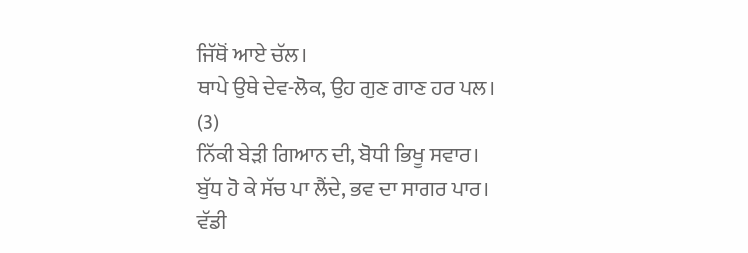ਜਿੱਥੋਂ ਆਏ ਚੱਲ।
ਥਾਪੇ ਉਥੇ ਦੇਵ-ਲੋਕ, ਉਹ ਗੁਣ ਗਾਣ ਹਰ ਪਲ।
(3)
ਨਿੱਕੀ ਬੇੜੀ ਗਿਆਨ ਦੀ, ਬੋਧੀ ਭਿਖੂ ਸਵਾਰ।
ਬੁੱਧ ਹੋ ਕੇ ਸੱਚ ਪਾ ਲੈਂਦੇ, ਭਵ ਦਾ ਸਾਗਰ ਪਾਰ।
ਵੱਡੀ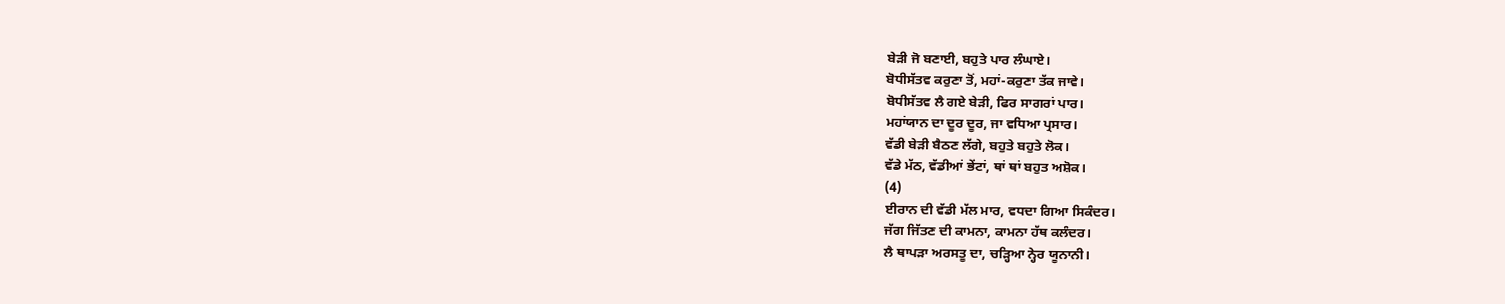ਬੇੜੀ ਜੋ ਬਣਾਈ, ਬਹੁਤੇ ਪਾਰ ਲੰਘਾਏ।
ਬੋਧੀਸੱਤਵ ਕਰੁਣਾ ਤੋਂ, ਮਹਾਂ-ਕਰੁਣਾ ਤੱਕ ਜਾਵੇ।
ਬੋਧੀਸੱਤਵ ਲੈ ਗਏ ਬੇੜੀ, ਫਿਰ ਸਾਗਰਾਂ ਪਾਰ।
ਮਹਾਂਯਾਨ ਦਾ ਦੂਰ ਦੂਰ, ਜਾ ਵਧਿਆ ਪ੍ਰਸਾਰ।
ਵੱਡੀ ਬੇੜੀ ਬੈਠਣ ਲੱਗੇ, ਬਹੁਤੇ ਬਹੁਤੇ ਲੋਕ।
ਵੱਡੇ ਮੱਠ, ਵੱਡੀਆਂ ਭੇਂਟਾਂ, ਥਾਂ ਥਾਂ ਬਹੁਤ ਅਸ਼ੋਕ।
(4)
ਈਰਾਨ ਦੀ ਵੱਡੀ ਮੱਲ ਮਾਰ, ਵਧਦਾ ਗਿਆ ਸਿਕੰਦਰ।
ਜੱਗ ਜਿੱਤਣ ਦੀ ਕਾਮਨਾ, ਕਾਮਨਾ ਹੱਥ ਕਲੰਦਰ।
ਲੈ ਥਾਪੜਾ ਅਰਸਤੂ ਦਾ, ਚੜ੍ਹਿਆ ਨ੍ਹੇਰ ਯੂਨਾਨੀ।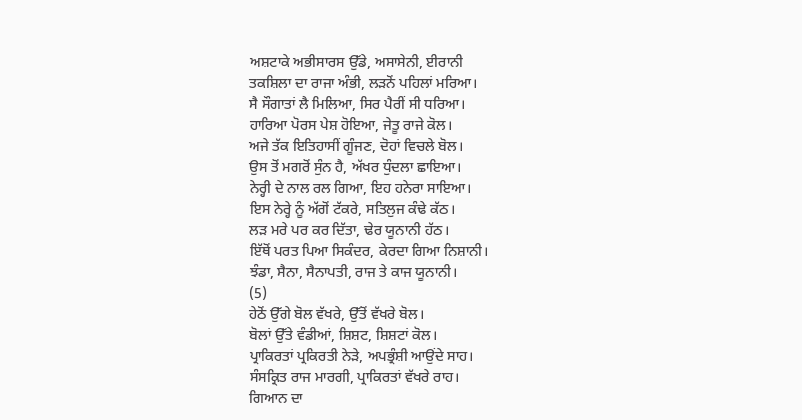ਅਸ਼ਟਾਕੇ ਅਭੀਸਾਰਸ ਉੱਡੇ, ਅਸਾਸੇਨੀ, ਈਰਾਨੀ
ਤਕਸ਼ਿਲਾ ਦਾ ਰਾਜਾ ਅੰਭੀ, ਲੜਨੋਂ ਪਹਿਲਾਂ ਮਰਿਆ।
ਸੈ ਸੌਗਾਤਾਂ ਲੈ ਮਿਲਿਆ, ਸਿਰ ਪੈਰੀਂ ਸੀ ਧਰਿਆ।
ਹਾਰਿਆ ਪੋਰਸ ਪੇਸ਼ ਹੋਇਆ, ਜੇਤੂ ਰਾਜੇ ਕੋਲ।
ਅਜੇ ਤੱਕ ਇਤਿਹਾਸੀਂ ਗੂੰਜਣ, ਦੋਹਾਂ ਵਿਚਲੇ ਬੋਲ।
ਉਸ ਤੋਂ ਮਗਰੋਂ ਸੁੰਨ ਹੈ, ਅੱਖਰ ਧੁੰਦਲਾ ਛਾਇਆ।
ਨੇਰ੍ਹੀ ਦੇ ਨਾਲ ਰਲ ਗਿਆ, ਇਹ ਹਨੇਰਾ ਸਾਇਆ।
ਇਸ ਨੇਰ੍ਹੇ ਨੂੰ ਅੱਗੋਂ ਟੱਕਰੇ, ਸਤਿਲੁਜ ਕੰਢੇ ਕੱਠ।
ਲੜ ਮਰੇ ਪਰ ਕਰ ਦਿੱਤਾ, ਢੇਰ ਯੂਨਾਨੀ ਹੱਠ।
ਇੱਥੋਂ ਪਰਤ ਪਿਆ ਸਿਕੰਦਰ, ਕੇਰਦਾ ਗਿਆ ਨਿਸ਼ਾਨੀ।
ਝੰਡਾ, ਸੈਨਾ, ਸੈਨਾਪਤੀ, ਰਾਜ ਤੇ ਕਾਜ ਯੂਨਾਨੀ।
(5)
ਹੇਠੋਂ ਉੱਗੇ ਬੋਲ ਵੱਖਰੇ, ਉੱਤੋਂ ਵੱਖਰੇ ਬੋਲ।
ਬੋਲਾਂ ਉੱਤੇ ਵੰਡੀਆਂ, ਸ਼ਿਸ਼ਟ, ਸ਼ਿਸ਼ਟਾਂ ਕੋਲ।
ਪ੍ਰਾਕਿਰਤਾਂ ਪ੍ਰਕਿਰਤੀ ਨੇੜੇ, ਅਪਭ੍ਰੰਸ਼ੀ ਆਉਂਦੇ ਸਾਹ।
ਸੰਸਕ੍ਰਿਤ ਰਾਜ ਮਾਰਗੀ, ਪ੍ਰਾਕਿਰਤਾਂ ਵੱਖਰੇ ਰਾਹ।
ਗਿਆਨ ਦਾ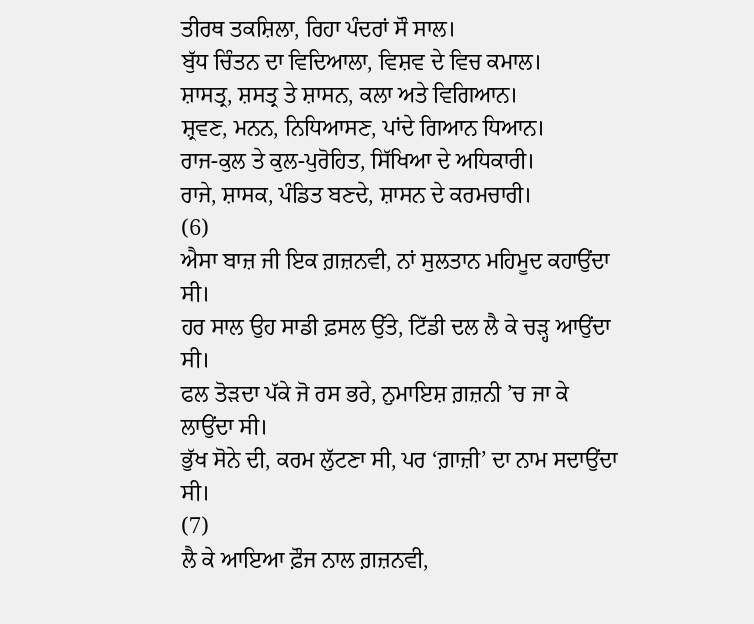ਤੀਰਥ ਤਕਸ਼ਿਲਾ, ਰਿਹਾ ਪੰਦਰਾਂ ਸੌ ਸਾਲ।
ਬੁੱਧ ਚਿੰਤਨ ਦਾ ਵਿਦਿਆਲਾ, ਵਿਸ਼ਵ ਦੇ ਵਿਚ ਕਮਾਲ।
ਸ਼ਾਸਤ੍ਰ, ਸ਼ਸਤ੍ਰ ਤੇ ਸ਼ਾਸਨ, ਕਲਾ ਅਤੇ ਵਿਗਿਆਨ।
ਸ਼੍ਰਵਣ, ਮਨਨ, ਨਿਧਿਆਸਣ, ਪਾਂਦੇ ਗਿਆਨ ਧਿਆਨ।
ਰਾਜ-ਕੁਲ ਤੇ ਕੁਲ-ਪੁਰੋਹਿਤ, ਸਿੱਖਿਆ ਦੇ ਅਧਿਕਾਰੀ।
ਰਾਜੇ, ਸ਼ਾਸਕ, ਪੰਡਿਤ ਬਣਦੇ, ਸ਼ਾਸਨ ਦੇ ਕਰਮਚਾਰੀ।
(6)
ਐਸਾ ਬਾਜ਼ ਜੀ ਇਕ ਗ਼ਜ਼ਨਵੀ, ਨਾਂ ਸੁਲਤਾਨ ਮਹਿਮੂਦ ਕਹਾਉਂਦਾ ਸੀ।
ਹਰ ਸਾਲ ਉਹ ਸਾਡੀ ਫ਼ਸਲ ਉੱਤੇ, ਟਿੱਡੀ ਦਲ ਲੈ ਕੇ ਚੜ੍ਹ ਆਉਂਦਾ ਸੀ।
ਫਲ ਤੋੜਦਾ ਪੱਕੇ ਜੋ ਰਸ ਭਰੇ, ਨੁਮਾਇਸ਼ ਗ਼ਜ਼ਨੀ ’ਚ ਜਾ ਕੇ ਲਾਉਂਦਾ ਸੀ।
ਭੁੱਖ ਸੋਨੇ ਦੀ, ਕਰਮ ਲੁੱਟਣਾ ਸੀ, ਪਰ ‘ਗ਼ਾਜ਼ੀ’ ਦਾ ਨਾਮ ਸਦਾਉਂਦਾ ਸੀ।
(7)
ਲੈ ਕੇ ਆਇਆ ਫ਼ੌਜ ਨਾਲ ਗ਼ਜ਼ਨਵੀ,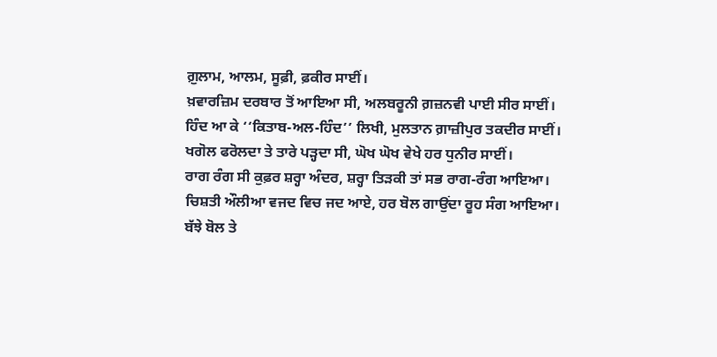ਗ਼ੁਲਾਮ, ਆਲਮ, ਸੂਫ਼ੀ, ਫ਼ਕੀਰ ਸਾਈਂ।
ਖ਼ਵਾਰਜ਼ਿਮ ਦਰਬਾਰ ਤੋਂ ਆਇਆ ਸੀ, ਅਲਬਰੂਨੀ ਗ਼ਜ਼ਨਵੀ ਪਾਈ ਸੀਰ ਸਾਈਂ।
ਹਿੰਦ ਆ ਕੇ ‘‘ਕਿਤਾਬ-ਅਲ-ਹਿੰਦ’’ ਲਿਖੀ, ਮੁਲਤਾਨ ਗ਼ਾਜ਼ੀਪੁਰ ਤਕਦੀਰ ਸਾਈਂ।
ਖਗੋਲ ਫਰੋਲਦਾ ਤੇ ਤਾਰੇ ਪੜ੍ਹਦਾ ਸੀ, ਘੋਖ ਘੋਖ ਵੇਖੇ ਹਰ ਧੁਨੀਰ ਸਾਈਂ।
ਰਾਗ ਰੰਗ ਸੀ ਕੁਫ਼ਰ ਸ਼ਰ੍ਹਾ ਅੰਦਰ, ਸ਼ਰ੍ਹਾ ਤਿੜਕੀ ਤਾਂ ਸਭ ਰਾਗ-ਰੰਗ ਆਇਆ।
ਚਿਸ਼ਤੀ ਔਲੀਆ ਵਜਦ ਵਿਚ ਜਦ ਆਏ, ਹਰ ਬੋਲ ਗਾਉਂਦਾ ਰੂਹ ਸੰਗ ਆਇਆ।
ਬੱਝੇ ਬੋਲ ਤੇ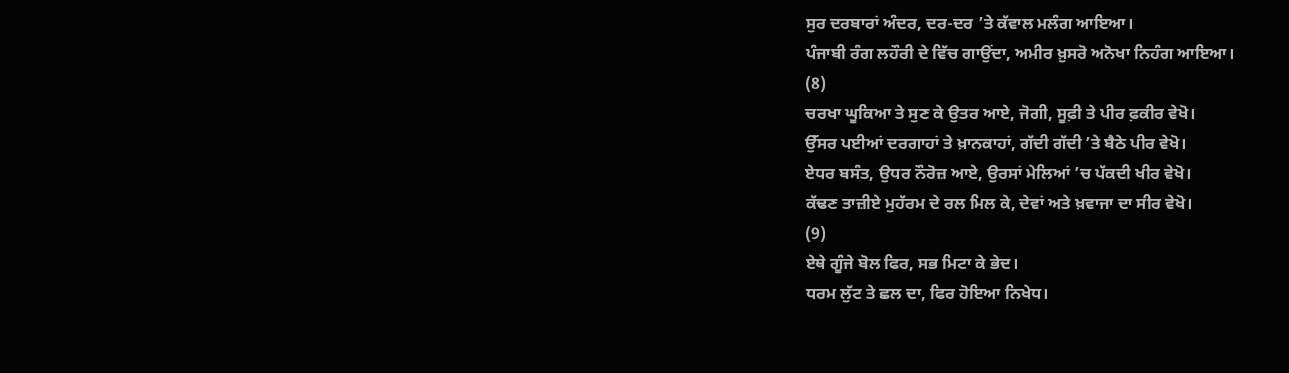ਸੁਰ ਦਰਬਾਰਾਂ ਅੰਦਰ, ਦਰ-ਦਰ ’ਤੇ ਕੱਵਾਲ ਮਲੰਗ ਆਇਆ।
ਪੰਜਾਬੀ ਰੰਗ ਲਹੌਰੀ ਦੇ ਵਿੱਚ ਗਾਉਂਦਾ, ਅਮੀਰ ਖ਼ੁਸਰੋ ਅਨੋਖਾ ਨਿਹੰਗ ਆਇਆ।
(8)
ਚਰਖਾ ਘੂਕਿਆ ਤੇ ਸੁਣ ਕੇ ਉਤਰ ਆਏ, ਜੋਗੀ, ਸੂਫ਼ੀ ਤੇ ਪੀਰ ਫ਼ਕੀਰ ਵੇਖੋ।
ਉੱਸਰ ਪਈਆਂ ਦਰਗਾਹਾਂ ਤੇ ਖ਼ਾਨਕਾਹਾਂ, ਗੱਦੀ ਗੱਦੀ ’ਤੇ ਬੈਠੇ ਪੀਰ ਵੇਖੋ।
ਏਧਰ ਬਸੰਤ, ਉਧਰ ਨੌਰੋਜ਼ ਆਏ, ਉਰਸਾਂ ਮੇਲਿਆਂ ’ਚ ਪੱਕਦੀ ਖੀਰ ਵੇਖੋ।
ਕੱਢਣ ਤਾਜ਼ੀਏ ਮੁਹੱਰਮ ਦੇ ਰਲ ਮਿਲ ਕੇ, ਦੇਵਾਂ ਅਤੇ ਖ਼ਵਾਜਾ ਦਾ ਸੀਰ ਵੇਖੋ।
(9)
ਏਥੇ ਗੂੰਜੇ ਬੋਲ ਫਿਰ, ਸਭ ਮਿਟਾ ਕੇ ਭੇਦ।
ਧਰਮ ਲੁੱਟ ਤੇ ਛਲ ਦਾ, ਫਿਰ ਹੋਇਆ ਨਿਖੇਧ।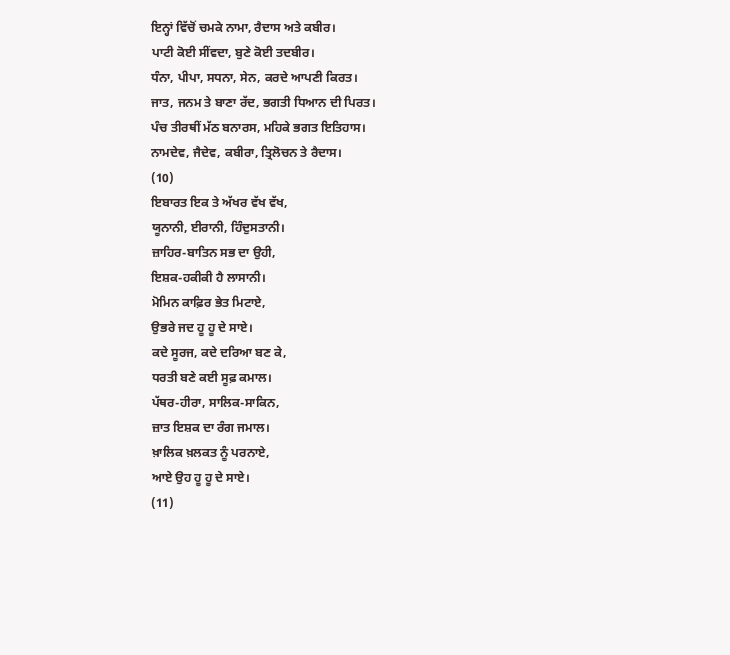ਇਨ੍ਹਾਂ ਵਿੱਚੋਂ ਚਮਕੇ ਨਾਮਾ, ਰੈਦਾਸ ਅਤੇ ਕਬੀਰ।
ਪਾਟੀ ਕੋਈ ਸੀਂਵਦਾ, ਬੁਣੇ ਕੋਈ ਤਦਬੀਰ।
ਧੰਨਾ, ਪੀਪਾ, ਸਧਨਾ, ਸੇਨ, ਕਰਦੇ ਆਪਣੀ ਕਿਰਤ।
ਜਾਤ, ਜਨਮ ਤੇ ਬਾਣਾ ਰੱਦ, ਭਗਤੀ ਧਿਆਨ ਦੀ ਪਿਰਤ।
ਪੰਚ ਤੀਰਥੀਂ ਮੱਠ ਬਨਾਰਸ, ਮਹਿਕੇ ਭਗਤ ਇਤਿਹਾਸ।
ਨਾਮਦੇਵ, ਜੈਦੇਵ, ਕਬੀਰਾ, ਤ੍ਰਿਲੋਚਨ ਤੇ ਰੈਦਾਸ।
(10)
ਇਬਾਰਤ ਇਕ ਤੇ ਅੱਖਰ ਵੱਖ ਵੱਖ,
ਯੂਨਾਨੀ, ਈਰਾਨੀ, ਹਿੰਦੁਸਤਾਨੀ।
ਜ਼ਾਹਿਰ-ਬਾਤਿਨ ਸਭ ਦਾ ਉਹੀ,
ਇਸ਼ਕ-ਹਕੀਕੀ ਹੈ ਲਾਸਾਨੀ।
ਮੋਮਿਨ ਕਾਫ਼ਿਰ ਭੇਤ ਮਿਟਾਏ,
ਉਭਰੇ ਜਦ ਹੂ ਹੂ ਦੇ ਸਾਏ।
ਕਦੇ ਸੂਰਜ, ਕਦੇ ਦਰਿਆ ਬਣ ਕੇ,
ਧਰਤੀ ਬਣੇ ਕਈ ਸੂਫ਼ ਕਮਾਲ।
ਪੱਥਰ-ਹੀਰਾ, ਸਾਲਿਕ-ਸਾਕਿਨ,
ਜ਼ਾਤ ਇਸ਼ਕ ਦਾ ਰੰਗ ਜਮਾਲ।
ਖ਼ਾਲਿਕ ਖ਼ਲਕਤ ਨੂੰ ਪਰਨਾਏ,
ਆਏ ਉਹ ਹੂ ਹੂ ਦੇ ਸਾਏ।
(11)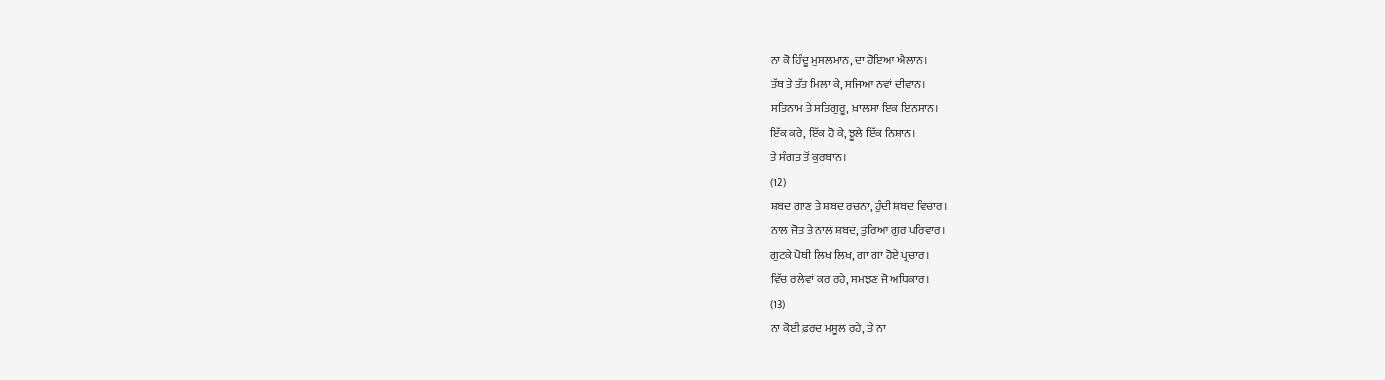ਨਾ ਕੋ ਹਿੰਦੂ ਮੁਸਲਮਾਨ, ਦਾ ਹੋਇਆ ਐਲਾਨ।
ਤੱਥ ਤੇ ਤੱਤ ਮਿਲਾ ਕੇ, ਸਜਿਆ ਨਵਾਂ ਦੀਵਾਨ।
ਸਤਿਨਾਮ ਤੇ ਸਤਿਗੁਰੂ, ਖ਼ਾਲਸਾ ਇਕ ਇਨਸਾਨ।
ਇੱਕ ਕਰੇ, ਇੱਕ ਹੋ ਕੇ, ਝੂਲੇ ਇੱਕ ਨਿਸ਼ਾਨ।
ਤੇ ਸੰਗਤ ਤੋਂ ਕੁਰਬਾਨ।
(12)
ਸ਼ਬਦ ਗਾਣ ਤੇ ਸ਼ਬਦ ਰਚਨਾ, ਹੁੰਦੀ ਸ਼ਬਦ ਵਿਚਾਰ।
ਨਾਲ ਜੋਤ ਤੇ ਨਾਲ ਸ਼ਬਦ, ਤੁਰਿਆ ਗੁਰ ਪਰਿਵਾਰ।
ਗੁਟਕੇ ਪੋਥੀ ਲਿਖ ਲਿਖ, ਗਾ ਗਾ ਹੋਏ ਪ੍ਰਚਾਰ।
ਵਿੱਚ ਰਲੇਵਾਂ ਕਰ ਰਹੇ, ਸਮਝਣ ਜੋ ਅਧਿਕਾਰ।
(13)
ਨਾ ਕੋਈ ਫ਼ਰਦ ਮਸੂਲ ਰਹੇ, ਤੇ ਨਾ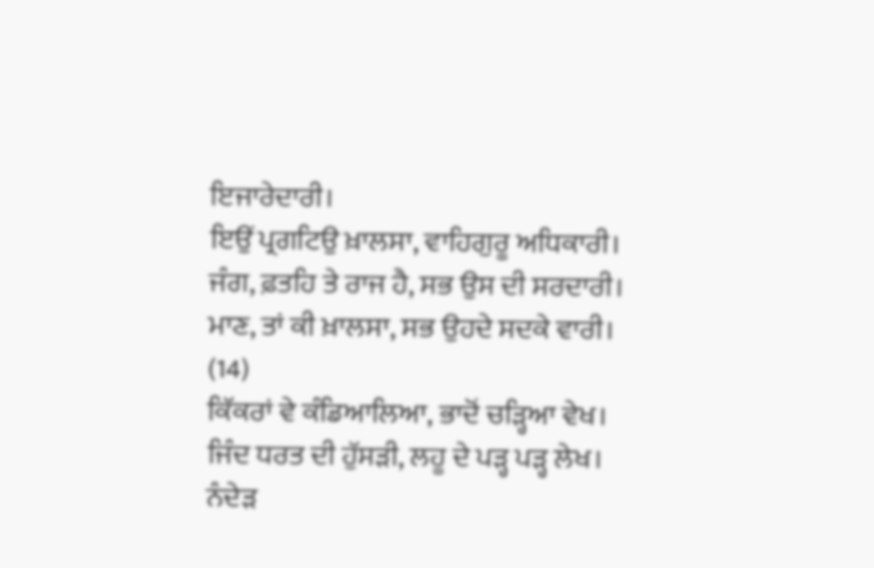ਇਜਾਰੇਦਾਰੀ।
ਇਉਂ ਪ੍ਰਗਟਿਉ ਖ਼ਾਲਸਾ, ਵਾਹਿਗੁਰੂ ਅਧਿਕਾਰੀ।
ਜੰਗ, ਫ਼ਤਹਿ ਤੇ ਰਾਜ ਹੈ, ਸਭ ਉਸ ਦੀ ਸਰਦਾਰੀ।
ਮਾਣ, ਤਾਂ ਕੀ ਖ਼ਾਲਸਾ, ਸਭ ਉਹਦੇ ਸਦਕੇ ਵਾਰੀ।
(14)
ਕਿੱਕਰਾਂ ਵੇ ਕੰਡਿਆਲਿਆ, ਭਾਦੋਂ ਚੜ੍ਹਿਆ ਵੇਖ।
ਜਿੰਦ ਧਰਤ ਦੀ ਹੁੱਸੜੀ, ਲਹੂ ਦੇ ਪੜ੍ਹ ਪੜ੍ਹ ਲੇਖ।
ਨੰਦੇੜ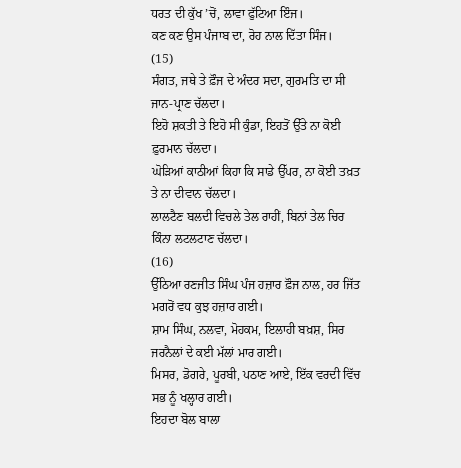ਧਰਤ ਦੀ ਕੁੱਖ ’ਚੋਂ, ਲਾਵਾ ਫੁੱਟਿਆ ਇੰਜ।
ਕਣ ਕਣ ਉਸ ਪੰਜਾਬ ਦਾ, ਰੋਹ ਨਾਲ ਦਿੱਤਾ ਸਿੰਜ।
(15)
ਸੰਗਤ, ਜਥੇ ਤੇ ਫ਼ੌਜ ਦੇ ਅੰਦਰ ਸਦਾ, ਗੁਰਮਤਿ ਦਾ ਸੀ ਜਾਨ-ਪ੍ਰਾਣ ਚੱਲਦਾ।
ਇਹੋ ਸ਼ਕਤੀ ਤੇ ਇਹੋ ਸੀ ਕੁੰਡਾ, ਇਹਤੋਂ ਉੱਤੇ ਨਾ ਕੋਈ ਫ਼ੁਰਮਾਨ ਚੱਲਦਾ।
ਘੋੜਿਆਂ ਕਾਠੀਆਂ ਕਿਹਾ ਕਿ ਸਾਡੇ ਉੱਪਰ, ਨਾ ਕੋਈ ਤਖ਼ਤ ਤੇ ਨਾ ਦੀਵਾਨ ਚੱਲਦਾ।
ਲਾਲਟੈਣ ਬਲਦੀ ਵਿਚਲੇ ਤੇਲ ਰਾਹੀਂ, ਬਿਨਾਂ ਤੇਲ ਚਿਰ ਕਿੰਨਾ ਲਟਲਟਾਣ ਚੱਲਦਾ।
(16)
ਉੱਠਿਆ ਰਣਜੀਤ ਸਿੰਘ ਪੰਜ ਹਜ਼ਾਰ ਫ਼ੌਜ ਨਾਲ, ਹਰ ਜਿੱਤ ਮਗਰੋਂ ਵਧ ਕੁਝ ਹਜ਼ਾਰ ਗਈ।
ਸ਼ਾਮ ਸਿੰਘ, ਨਲਵਾ, ਮੋਹਕਮ, ਇਲਾਹੀ ਬਖ਼ਸ਼, ਸਿਰ ਜਰਨੈਲਾਂ ਦੇ ਕਈ ਮੱਲਾਂ ਮਾਰ ਗਈ।
ਮਿਸਰ, ਡੋਗਰੇ, ਪੂਰਬੀ, ਪਠਾਣ ਆਏ, ਇੱਕ ਵਰਦੀ ਵਿੱਚ ਸਭ ਨੂੰ ਖਲ੍ਹਾਰ ਗਈ।
ਇਹਦਾ ਬੋਲ ਬਾਲਾ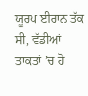ਯੂਰਪ ਈਰਾਨ ਤੱਕ ਸੀ, ਵੱਡੀਆਂ ਤਾਕਤਾਂ ’ਚ ਹੋ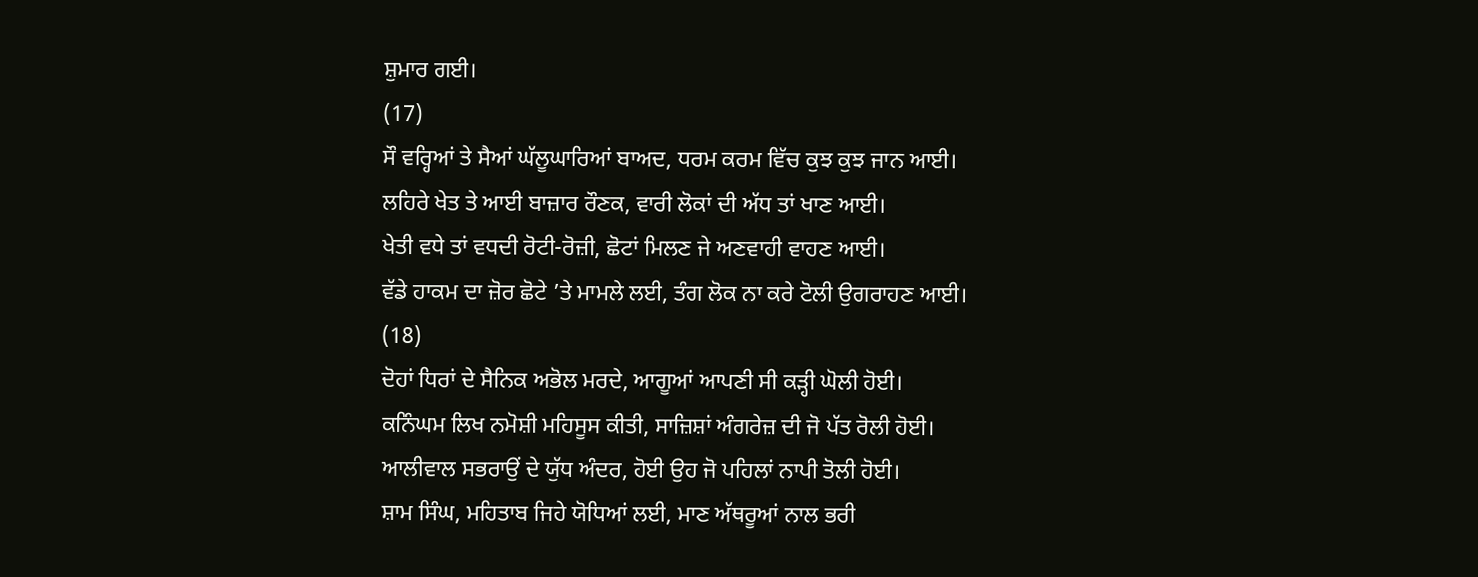ਸ਼ੁਮਾਰ ਗਈ।
(17)
ਸੌ ਵਰ੍ਹਿਆਂ ਤੇ ਸੈਆਂ ਘੱਲੂਘਾਰਿਆਂ ਬਾਅਦ, ਧਰਮ ਕਰਮ ਵਿੱਚ ਕੁਝ ਕੁਝ ਜਾਨ ਆਈ।
ਲਹਿਰੇ ਖੇਤ ਤੇ ਆਈ ਬਾਜ਼ਾਰ ਰੌਣਕ, ਵਾਰੀ ਲੋਕਾਂ ਦੀ ਅੱਧ ਤਾਂ ਖਾਣ ਆਈ।
ਖੇਤੀ ਵਧੇ ਤਾਂ ਵਧਦੀ ਰੋਟੀ-ਰੋਜ਼ੀ, ਛੋਟਾਂ ਮਿਲਣ ਜੇ ਅਣਵਾਹੀ ਵਾਹਣ ਆਈ।
ਵੱਡੇ ਹਾਕਮ ਦਾ ਜ਼ੋਰ ਛੋਟੇ ’ਤੇ ਮਾਮਲੇ ਲਈ, ਤੰਗ ਲੋਕ ਨਾ ਕਰੇ ਟੋਲੀ ਉਗਰਾਹਣ ਆਈ।
(18)
ਦੋਹਾਂ ਧਿਰਾਂ ਦੇ ਸੈਨਿਕ ਅਭੋਲ ਮਰਦੇ, ਆਗੂਆਂ ਆਪਣੀ ਸੀ ਕੜ੍ਹੀ ਘੋਲੀ ਹੋਈ।
ਕਨਿੰਘਮ ਲਿਖ ਨਮੋਸ਼ੀ ਮਹਿਸੂਸ ਕੀਤੀ, ਸਾਜ਼ਿਸ਼ਾਂ ਅੰਗਰੇਜ਼ ਦੀ ਜੋ ਪੱਤ ਰੋਲੀ ਹੋਈ।
ਆਲੀਵਾਲ ਸਭਰਾਉਂ ਦੇ ਯੁੱਧ ਅੰਦਰ, ਹੋਈ ਉਹ ਜੋ ਪਹਿਲਾਂ ਨਾਪੀ ਤੋਲੀ ਹੋਈ।
ਸ਼ਾਮ ਸਿੰਘ, ਮਹਿਤਾਬ ਜਿਹੇ ਯੋਧਿਆਂ ਲਈ, ਮਾਣ ਅੱਥਰੂਆਂ ਨਾਲ ਭਰੀ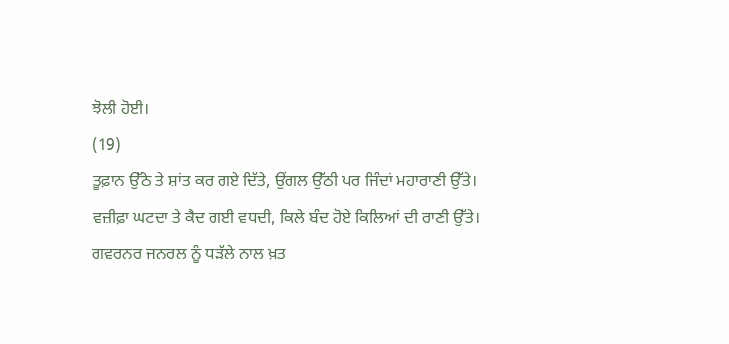ਝੋਲੀ ਹੋਈ।
(19)
ਤੂਫ਼ਾਨ ਉੱਠੇ ਤੇ ਸ਼ਾਂਤ ਕਰ ਗਏ ਦਿੱਤੇ, ਉਂਗਲ ਉੱਠੀ ਪਰ ਜਿੰਦਾਂ ਮਹਾਰਾਣੀ ਉੱਤੇ।
ਵਜ਼ੀਫ਼ਾ ਘਟਦਾ ਤੇ ਕੈਦ ਗਈ ਵਧਦੀ, ਕਿਲੇ ਬੰਦ ਹੋਏ ਕਿਲਿਆਂ ਦੀ ਰਾਣੀ ਉੱਤੇ।
ਗਵਰਨਰ ਜਨਰਲ ਨੂੰ ਧੜੱਲੇ ਨਾਲ ਖ਼ਤ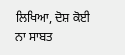ਲਿਖਿਆ, ਦੋਸ਼ ਕੋਈ ਨਾ ਸਾਬਤ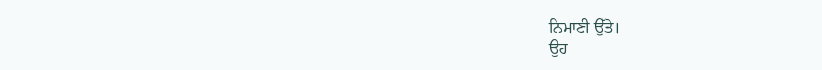ਨਿਮਾਣੀ ਉੱਤੇ।
ਉਹ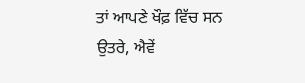ਤਾਂ ਆਪਣੇ ਖੌਫ਼ ਵਿੱਚ ਸਨ ਉਤਰੇ, ਐਵੇਂ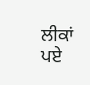ਲੀਕਾਂ ਪਏ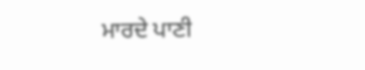ਮਾਰਦੇ ਪਾਣੀ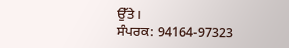ਉੱਤੇ।
ਸੰਪਰਕ: 94164-97323